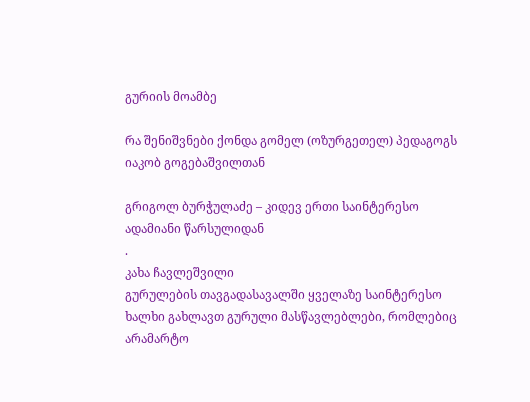გურიის მოამბე

რა შენიშვნები ქონდა გომელ (ოზურგეთელ) პედაგოგს იაკობ გოგებაშვილთან

გრიგოლ ბურჭულაძე – კიდევ ერთი საინტერესო ადამიანი წარსულიდან
.
კახა ჩავლეშვილი
გურულების თავგადასავალში ყველაზე საინტერესო ხალხი გახლავთ გურული მასწავლებლები, რომლებიც არამარტო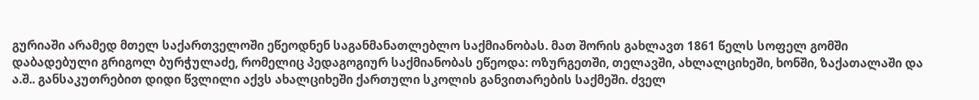გურიაში არამედ მთელ საქართველოში ეწეოდნენ საგანმანათლებლო საქმიანობას. მათ შორის გახლავთ 1861 წელს სოფელ გომში დაბადებული გრიგოლ ბურჭულაძე, რომელიც პედაგოგიურ საქმიანობას ეწეოდა: ოზურგეთში, თელავში, ახლალციხეში, ხონში, ზაქათალაში და ა.შ.. განსაკუთრებით დიდი წვლილი აქვს ახალციხეში ქართული სკოლის განვითარების საქმეში. ძველ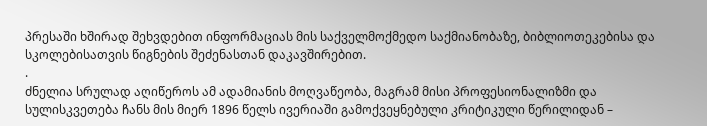პრესაში ხშირად შეხვდებით ინფორმაციას მის საქველმოქმედო საქმიანობაზე, ბიბლიოთეკებისა და სკოლებისათვის წიგნების შეძენასთან დაკავშირებით.
.
ძნელია სრულად აღიწეროს ამ ადამიანის მოღვაწეობა, მაგრამ მისი პროფესიონალიზმი და სულისკვეთება ჩანს მის მიერ 1896 წელს ივერიაში გამოქვეყნებული კრიტიკული წერილიდან –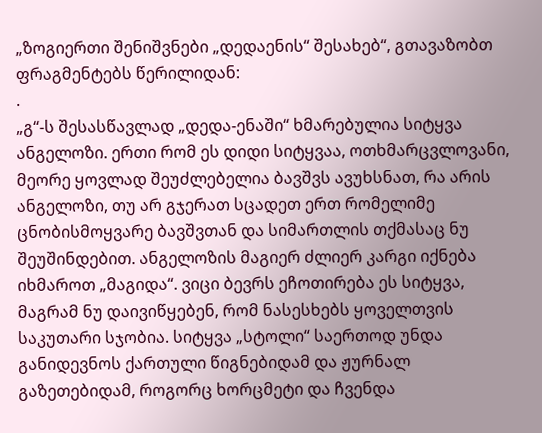„ზოგიერთი შენიშვნები „დედაენის“ შესახებ“, გთავაზობთ ფრაგმენტებს წერილიდან:
.
„გ“-ს შესასწავლად „დედა-ენაში“ ხმარებულია სიტყვა ანგელოზი. ერთი რომ ეს დიდი სიტყვაა, ოთხმარცვლოვანი, მეორე ყოვლად შეუძლებელია ბავშვს ავუხსნათ, რა არის ანგელოზი, თუ არ გჯერათ სცადეთ ერთ რომელიმე ცნობისმოყვარე ბავშვთან და სიმართლის თქმასაც ნუ შეუშინდებით. ანგელოზის მაგიერ ძლიერ კარგი იქნება იხმაროთ „მაგიდა“. ვიცი ბევრს ეჩოთირება ეს სიტყვა, მაგრამ ნუ დაივიწყებენ, რომ ნასესხებს ყოველთვის საკუთარი სჯობია. სიტყვა „სტოლი“ საერთოდ უნდა განიდევნოს ქართული წიგნებიდამ და ჟურნალ გაზეთებიდამ, როგორც ხორცმეტი და ჩვენდა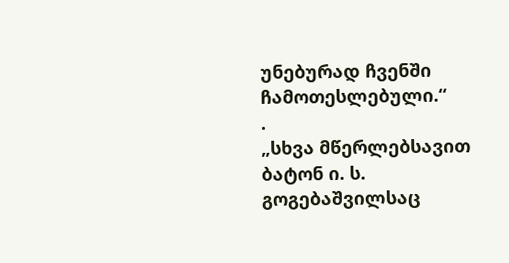უნებურად ჩვენში ჩამოთესლებული.“
.
„სხვა მწერლებსავით ბატონ ი. ს. გოგებაშვილსაც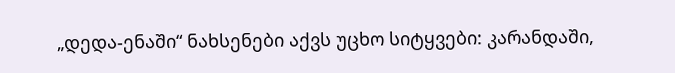„დედა-ენაში“ ნახსენები აქვს უცხო სიტყვები: კარანდაში,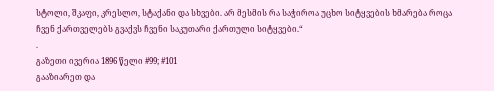სტოლი, შკაფი, კრესლო, სტაქანი და სხვები. არ მესმის რა საჭიროა უცხო სიტყვების ხმარება როცა ჩვენ ქართველებს გვაქვს ჩვენი საკუთარი ქართული სიტყვები.“
.
გაზეთი ივერია 1896 წელი #99; #101
გააზიარეთ და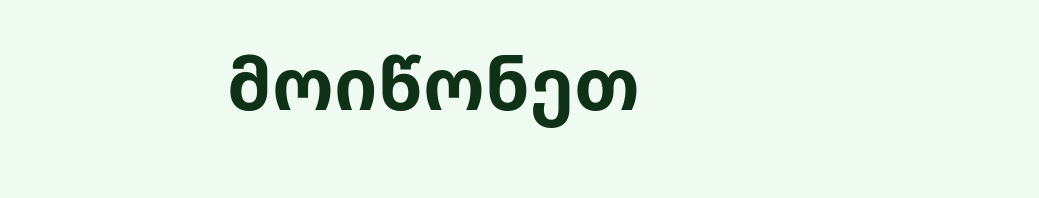მოიწონეთ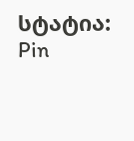სტატია:
Pin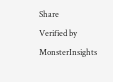Share
Verified by MonsterInsights